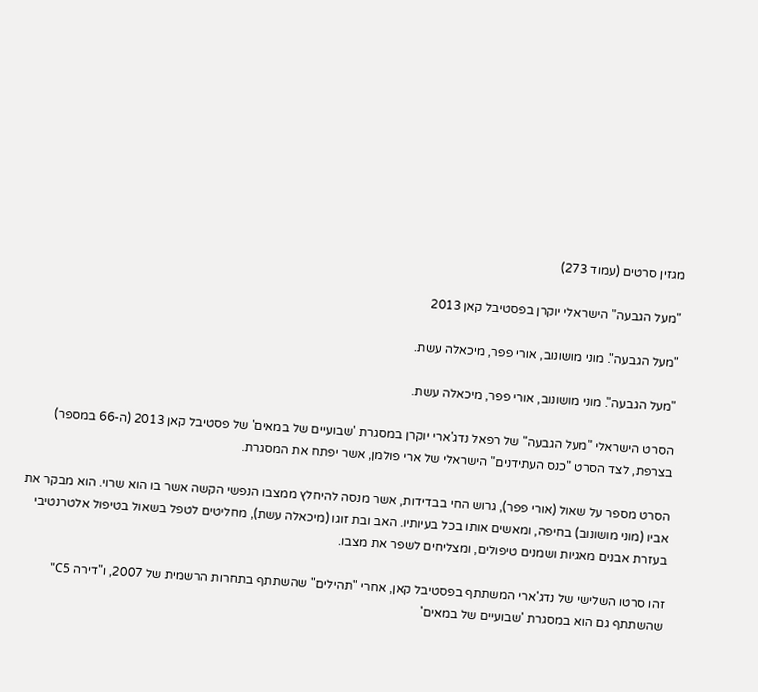מגזין סרטים (עמוד 273)

"מעל הגבעה" הישראלי יוקרן בפסטיבל קאן 2013

"מעל הגבעה". מוני מושונוב, אורי פפר, מיכאלה עשת.

"מעל הגבעה". מוני מושונוב, אורי פפר, מיכאלה עשת.

הסרט הישראלי "מעל הגבעה" של רפאל נדג'ארי יוקרן במסגרת 'שבועיים של במאים' של פסטיבל קאן 2013 (ה-66 במספר) בצרפת, לצד הסרט "כנס העתידנים" הישראלי של ארי פולמן, אשר יפתח את המסגרת.

הסרט מספר על שאול (אורי פפר), גרוש החי בבדידות, אשר מנסה להיחלץ ממצבו הנפשי הקשה אשר בו הוא שרוי. הוא מבקר את אביו (מוני מושונוב) בחיפה, ומאשים אותו בכל בעיותיו. האב ובת זוגו (מיכאלה עשת), מחליטים לטפל בשאול בטיפול אלטרנטיבי בעזרת אבנים מאגיות ושמנים טיפולים, ומצליחים לשפר את מצבו.

זהו סרטו השלישי של נדג'ארי המשתתף בפסטיבל קאן, אחרי "תהילים" שהשתתף בתחרות הרשמית של 2007, ו"דירה C5" שהשתתף גם הוא במסגרת 'שבועיים של במאים'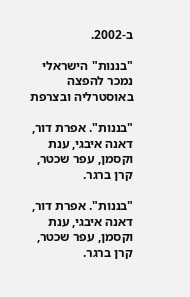ב-2002.

"בננות" הישראלי נמכר להפצה באוסטרליה ובצרפת

"בננות". אפרת דור, דאנה איבגי, ענת וקסמן, עפר שכטר, קרן ברגר.

"בננות". אפרת דור, דאנה איבגי, ענת וקסמן, עפר שכטר, קרן ברגר.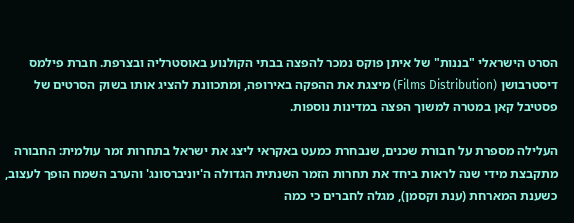הסרט הישראלי "בננות" של איתן פוקס נמכר להפצה בבתי הקולנוע באוסטרליה ובצרפת. חברת פילמס דיסטרבושן (Films Distribution) מיצגת את ההפקה באירופה, ומתכוונת להציג אותו בשוק הסרטים של פסטיבל קאן במטרה למשוך הפצה במדינות נוספות.

העלילה מספרת על חבורת שכנים, שנבחרת כמעט באקראי ליצג את ישראל בתחרות זמר עולמית: החבורה מתקבצת מידי שנה לראות ביחד את תחרות הזמר השנתית הגדולה ה'יוניברסונג' והערב השמח הופך לעצוב, כשענת המארחת (ענת וקסמן), מגלה לחברים כי כמה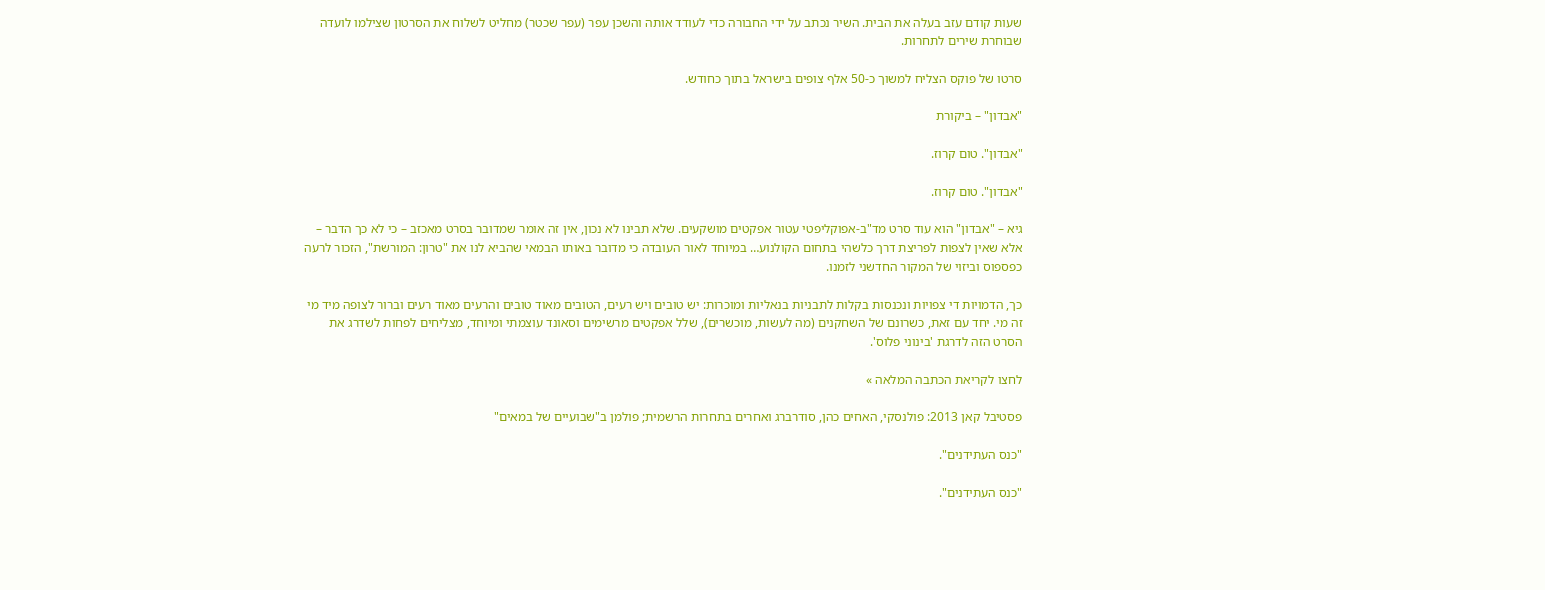שעות קודם עזב בעלה את הבית. השיר נכתב על ידי החבורה כדי לעודד אותה והשכן עפר (עפר שכטר) מחליט לשלוח את הסרטון שצילמו לועדה שבוחרת שירים לתחרות.

סרטו של פוקס הצליח למשוך כ-50 אלף צופים בישראל בתוך כחודש.

"אבדון" – ביקורת

"אבדון". טום קרוז.

"אבדון". טום קרוז.

גיא – "אבדון" הוא עוד סרט מד"ב-אפוקליפטי עטור אפקטים מושקעים. שלא תבינו לא נכון, אין זה אומר שמדובר בסרט מאכזב – כי לא כך הדבר – אלא שאין לצפות לפריצת דרך כלשהי בתחום הקולנוע… במיוחד לאור העובדה כי מדובר באותו הבמאי שהביא לנו את "טרון: המורשת", הזכור לרעה כפספוס וביזוי של המקור החדשני לזמנו.

כך, הדמויות די צפויות ונכנסות בקלות לתבניות בנאליות ומוכרות: יש טובים ויש רעים, הטובים מאוד טובים והרעים מאוד רעים וברור לצופה מיד מי זה מי. יחד עם זאת, כשרונם של השחקנים (מה לעשות, מוכשרים), שלל אפקטים מרשימים וסאונד עוצמתי ומיוחד, מצליחים לפחות לשדרג את הסרט הזה לדרגת 'בינוני פלוס'.

לחצו לקריאת הכתבה המלאה »

פסטיבל קאן 2013: פולנסקי, האחים כהן, סודרברג ואחרים בתחרות הרשמית; פולמן ב"שבועיים של במאים"

"כנס העתידנים".

"כנס העתידנים".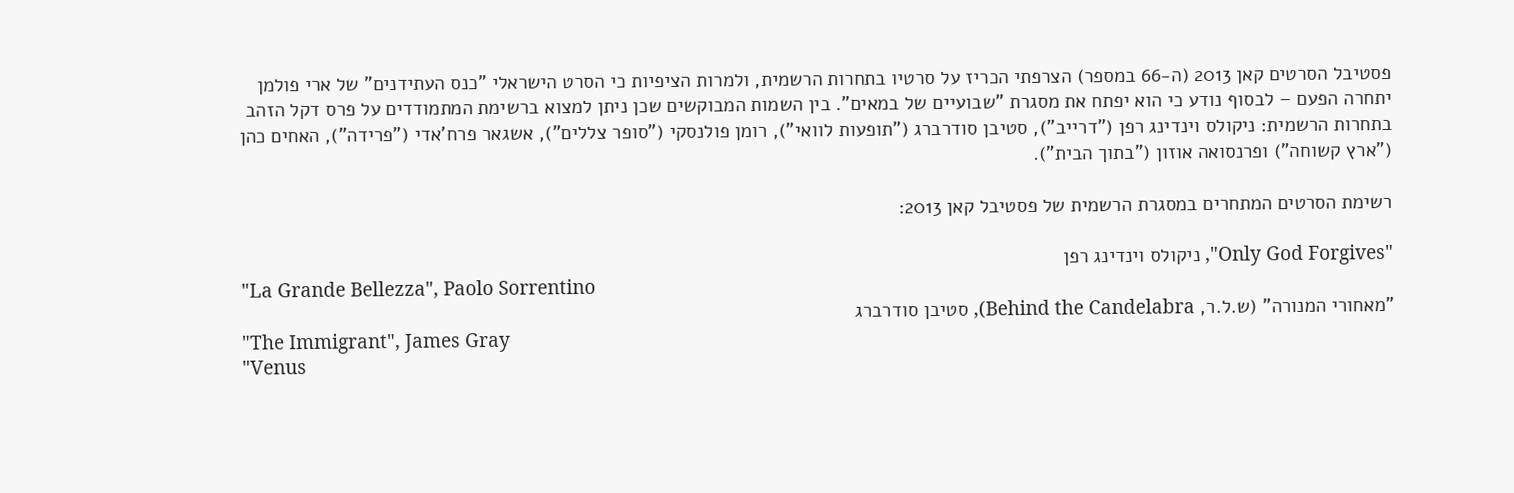פסטיבל הסרטים קאן 2013 (ה-66 במספר) הצרפתי הכריז על סרטיו בתחרות הרשמית, ולמרות הציפיות כי הסרט הישראלי "כנס העתידנים" של ארי פולמן יתחרה הפעם – לבסוף נודע כי הוא יפתח את מסגרת "שבועיים של במאים". בין השמות המבוקשים שכן ניתן למצוא ברשימת המתמודדים על פרס דקל הזהב בתחרות הרשמית: ניקולס וינדינג רפן ("דרייב"), סטיבן סודרברג ("תופעות לוואי"), רומן פולנסקי ("סופר צללים"), אשגאר פרח'אדי ("פרידה"), האחים כהן ("ארץ קשוחה") ופרנסואה אוזון ("בתוך הבית").

רשימת הסרטים המתחרים במסגרת הרשמית של פסטיבל קאן 2013:

"Only God Forgives", ניקולס וינדינג רפן
"La Grande Bellezza", Paolo Sorrentino
"מאחורי המנורה" (ש.ל.ר, Behind the Candelabra), סטיבן סודרברג
"The Immigrant", James Gray
"Venus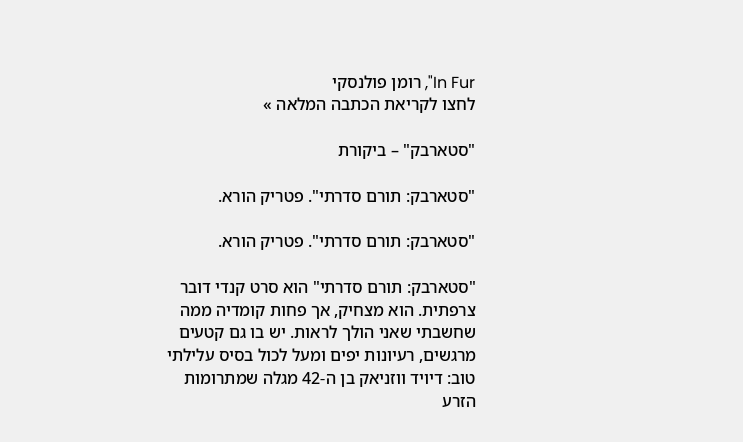In Fur", רומן פולנסקי
לחצו לקריאת הכתבה המלאה »

"סטארבק" – ביקורת

"סטארבק: תורם סדרתי". פטריק הורא.

"סטארבק: תורם סדרתי". פטריק הורא.

"סטארבק: תורם סדרתי" הוא סרט קנדי דובר צרפתית. הוא מצחיק, אך פחות קומדיה ממה שחשבתי שאני הולך לראות. יש בו גם קטעים מרגשים, רעיונות יפים ומעל לכול בסיס עלילתי טוב: דיויד ווזניאק בן ה-42 מגלה שמתרומות הזרע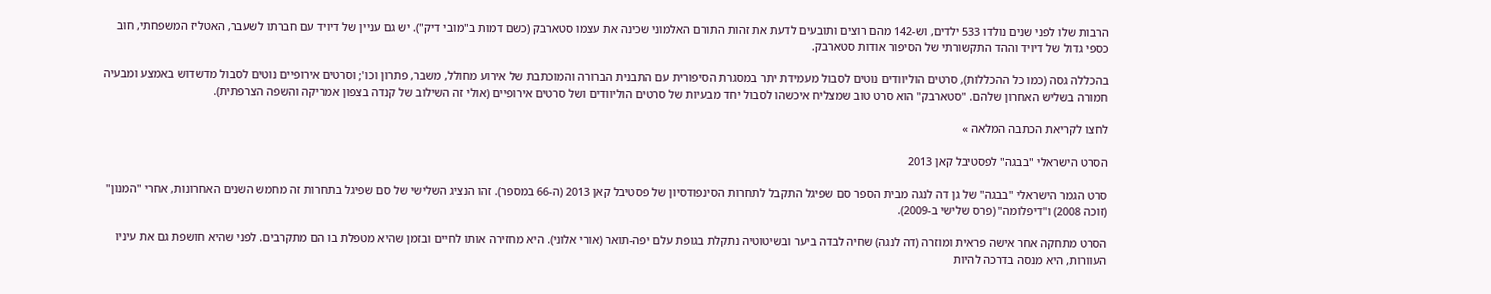הרבות שלו לפני שנים נולדו 533 ילדים, וש-142 מהם רוצים ותובעים לדעת את זהות התורם האלמוני שכינה את עצמו סטארבק (כשם דמות ב"מובי דיק"). יש גם עניין של דיויד עם חברתו לשעבר, האטליז המשפחתי, חוב כספי גדול של דיויד וההד התקשורתי של הסיפור אודות סטארבק.

בהכללה גסה (כמו כל ההכללות), סרטים הוליוודים נוטים לסבול מעמידת יתר במסגרת הסיפורית עם התבנית הברורה והמוכתבת של אירוע מחולל, משבר, פתרון וכו'; וסרטים אירופיים נוטים לסבול מדשדוש באמצע ומבעיה חמורה בשליש האחרון שלהם. "סטארבק" הוא סרט טוב שמצליח איכשהו לסבול יחד מבעיות של סרטים הוליוודים ושל סרטים אירופיים (אולי זה השילוב של קנדה בצפון אמריקה והשפה הצרפתית).

לחצו לקריאת הכתבה המלאה »

הסרט הישראלי "בבגה" לפסטיבל קאן 2013

סרט הגמר הישראלי "בבגה" של גן דה לנגה מבית הספר סם שפיגל התקבל לתחרות הסינפודסיון של פסטיבל קאן 2013 (ה-66 במספר). זהו הנציג השלישי של סם שפיגל בתחרות זה מחמש השנים האחרונות, אחרי "המנון" (זוכה 2008) ו"דיפלומה" (פרס שלישי ב-2009).

הסרט מתחקה אחר אישה פראית ומוזרה (דה לנגה) שחיה לבדה ביער ובשיטוטיה נתקלת בגופת עלם יפה-תואר (אורי אלוני). היא מחזירה אותו לחיים ובזמן שהיא מטפלת בו הם מתקרבים. לפני שהיא חושפת גם את עיניו העוורות, היא מנסה בדרכה להיות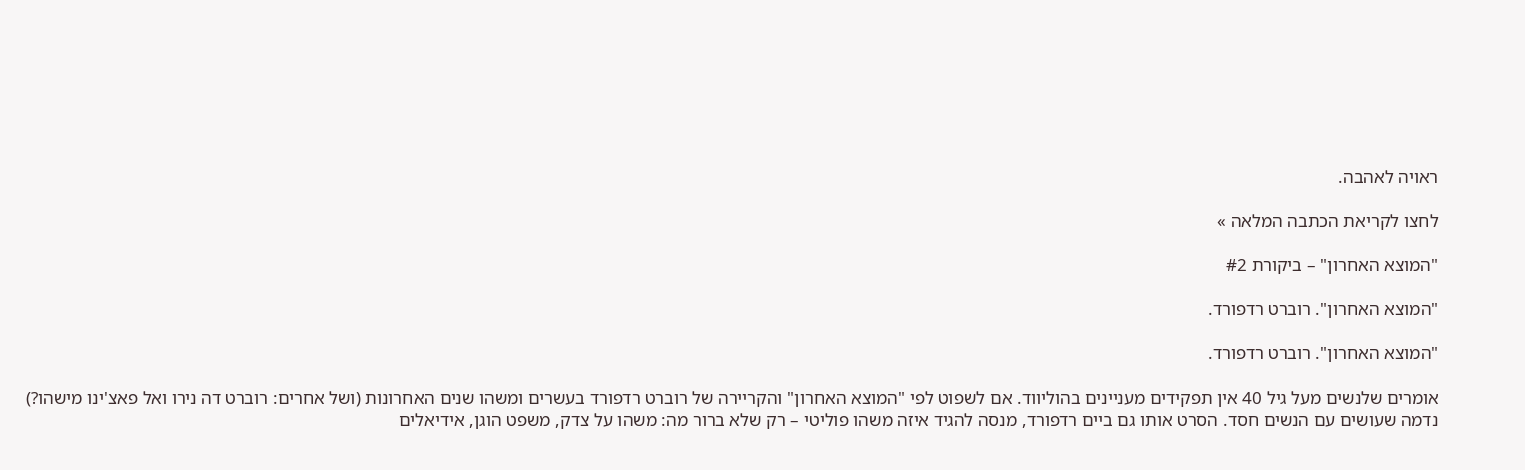ראויה לאהבה.

לחצו לקריאת הכתבה המלאה »

"המוצא האחרון" – ביקורת #2

"המוצא האחרון". רוברט רדפורד.

"המוצא האחרון". רוברט רדפורד.

אומרים שלנשים מעל גיל 40 אין תפקידים מעניינים בהוליווד. אם לשפוט לפי "המוצא האחרון" והקריירה של רוברט רדפורד בעשרים ומשהו שנים האחרונות (ושל אחרים: רוברט דה נירו ואל פאצ'ינו מישהו?) נדמה שעושים עם הנשים חסד. הסרט אותו גם ביים רדפורד, מנסה להגיד איזה משהו פוליטי – רק שלא ברור מה: משהו על צדק, משפט הוגן, אידיאלים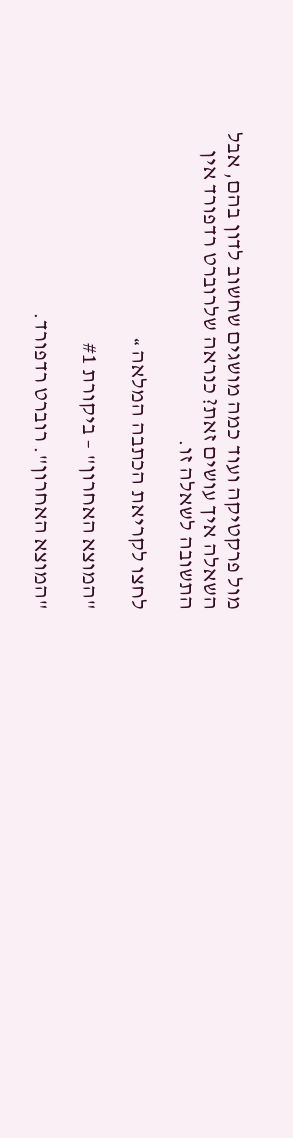מול פרקטיקה ועוד כמה מושגים שחשוב לדון בהם, אבל השאלה איך עושים זאת? כנראה שלרוברט רדפורד אין התשובה לשאלה זו.

לחצו לקריאת הכתבה המלאה »

"המוצא האחרון" – ביקורת #1

"המוצא האחרון". רוברט רדפורד.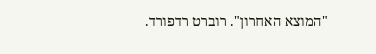"המוצא האחרון". רוברט רדפורד.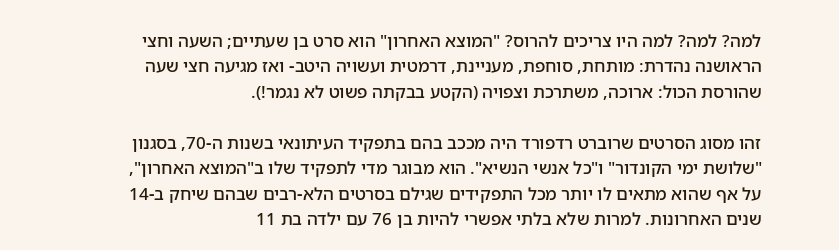למה? למה? למה היו צריכים להרוס? "המוצא האחרון" הוא סרט בן שעתיים; השעה וחצי הראושנה נהדרת: מותחת, סוחפת, מעניינת, דרמטית ועשויה היטב- ואז מגיעה חצי שעה שהורסת הכול: ארוכה, משתרכת וצפויה (הקטע בבקתה פשוט לא נגמר!).

זהו מסוג הסרטים שרוברט רדפורד היה מככב בהם בתפקיד העיתונאי בשנות ה-70, בסגנון "שלושת ימי הקונדור" ו"כל אנשי הנשיא". הוא מבוגר מדי לתפקיד שלו ב"המוצא האחרון", על אף שהוא מתאים לו יותר מכל התפקידים שגילם בסרטים הלא-רבים שבהם שיחק ב-14 שנים האחרונות. למרות שלא בלתי אפשרי להיות בן 76 עם ילדה בת 11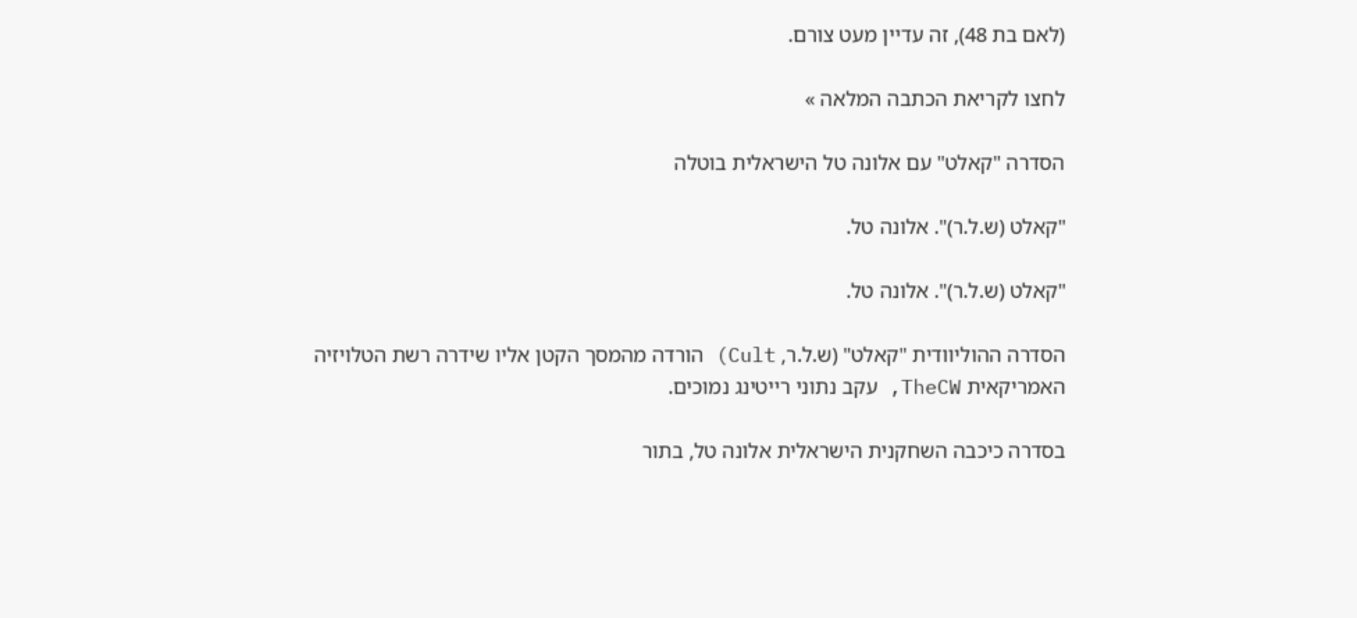(לאם בת 48), זה עדיין מעט צורם.

לחצו לקריאת הכתבה המלאה »

הסדרה "קאלט" עם אלונה טל הישראלית בוטלה

"קאלט (ש.ל.ר)". אלונה טל.

"קאלט (ש.ל.ר)". אלונה טל.

הסדרה ההוליוודית "קאלט" (ש.ל.ר, Cult) הורדה מהמסך הקטן אליו שידרה רשת הטלויזיה האמריקאית TheCW, עקב נתוני רייטינג נמוכים.

בסדרה כיכבה השחקנית הישראלית אלונה טל, בתור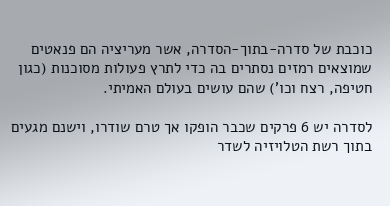כוכבת של סדרה-בתוך-הסדרה, אשר מעריציה הם פנאטים שמוצאים רמזים נסתרים בה כדי לתרץ פעולות מסוכנות (כגון חטיפה, רצח וכו') שהם עושים בעולם האמיתי.

לסדרה יש 6 פרקים שכבר הופקו אך טרם שודרו, וישנם מגעים בתוך רשת הטלויזיה לשדר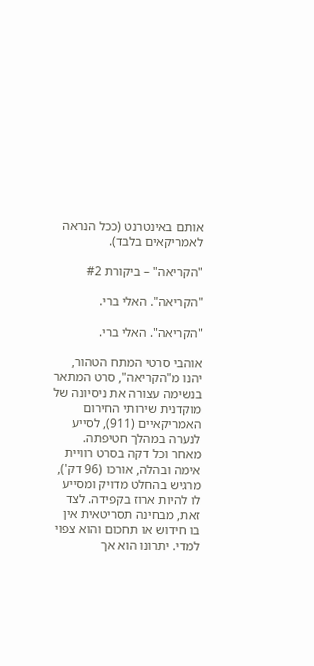אותם באינטרנט (ככל הנראה לאמריקאים בלבד).

"הקריאה" – ביקורת #2

"הקריאה". האלי ברי.

"הקריאה". האלי ברי.

אוהבי סרטי המתח הטהור, יהנו מ"הקריאה", סרט המתאר בנשימה עצורה את ניסיונה של מוקדנית שירותי החירום האמריקאיים (911), לסייע לנערה במהלך חטיפתה. מאחר וכל דקה בסרט רוויית אימה ובהלה, אורכו (96 דק'), מרגיש בהחלט מדויק ומסייע לו להיות ארוז בקפידה. לצד זאת, מבחינה תסריטאית אין בו חידוש או תחכום והוא צפוי למדי. יתרונו הוא אך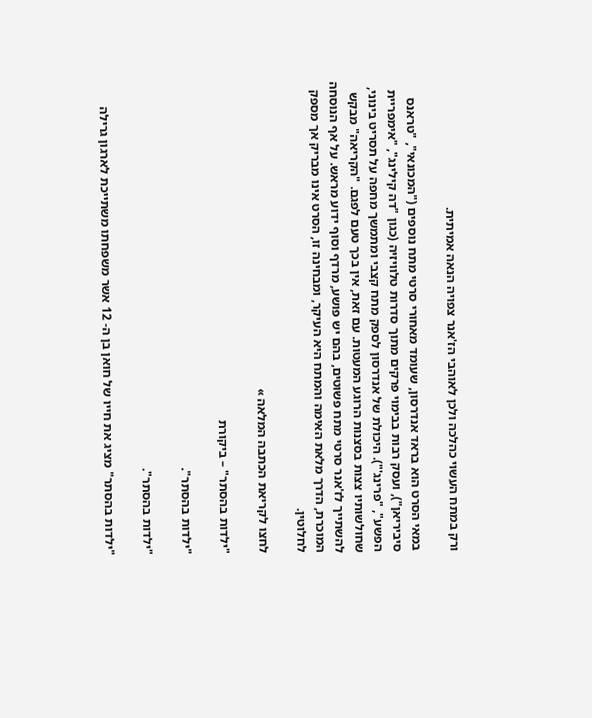ורק במתח העשוי כהלכה ולכן לאוהבי הז'אנר צפויה הנאה אמיתית.

במאי הסרט הוא בראד אנדרסון, שעומד מאחורי סרטי מתח נוספים ("המכונאי", "טראנס סיביריאן"), ועסק רבות בבימוי פרקים מתוך סדרות טלוויזיה (כגון "דה קילינג", "אימפריית הפשע", "פרינג'"). היכולת של אנדרסון לספק מתח קצבי ומתמשך מחפה על תסריט בינוני, שחולשותיו צצות בסצנות הרוגע המעטות. עם זאת, אין בכך טעם לפגם. "הקריאה" מבקש להשתייך לז'אנר סרטי מתח פשוטים, בהם יש פושע, מרדף וסוף ידוע מראש. על אף הנוסחה המוכרת, הדרך מלאת האימה והמתח היא העיקר, ומבחינה זו, הסרט אינו מבריק אך מספק לחלוטין.

לחצו לקריאת הכתבה המלאה »

"ילדות בהסתר" – ביקורת

"ילדות בהסתר".

"ילדות בהסתר".

"ילדות בהסתר" מציג את חייו של חואן בן ה- 12 אשר משפחתו משתייכת לארגון גרילה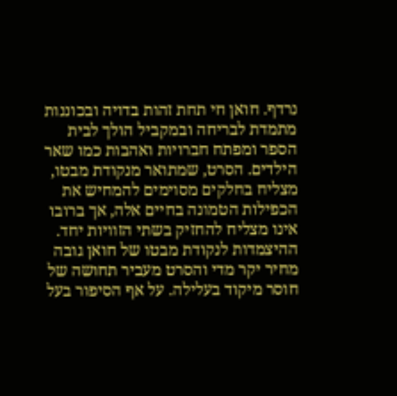נרדף. חואן חי תחת זהות בדויה ובכוננות מתמדת לבריחה ובמקביל הולך לבית הספר ומפתח חברויות ואהבות כמו שאר הילדים. הסרט, שמתואר מנקודת מבטו, מצליח בחלקים מסוימים להמחיש את הכפילות הטמונה בחיים אלה, אך ברובו אינו מצליח להחזיק בשתי הזוויות יחד. ההיצמדות לנקודת מבטו של חואן גובה מחיר יקר מדי והסרט מעביר תחושה של חוסר מיקוד בעלילה. על אף הסיפור בעל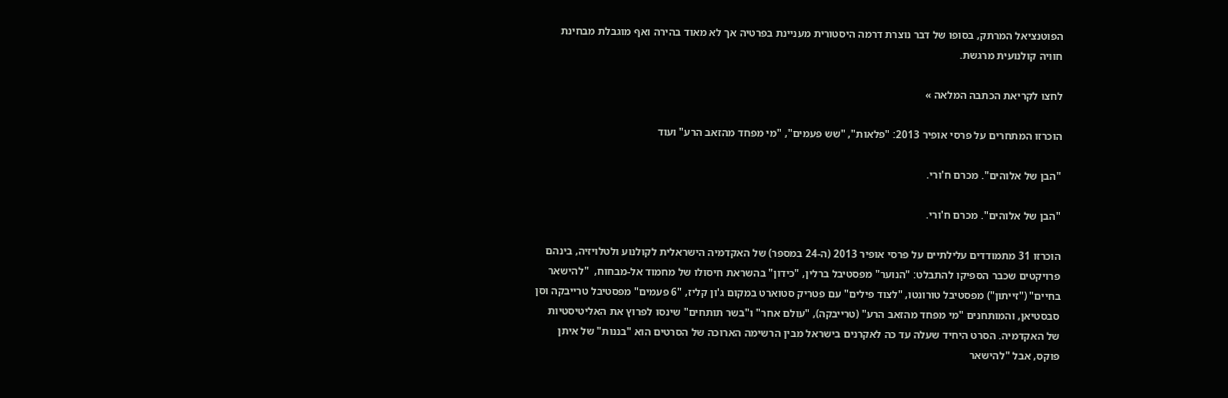הפוטנציאל המרתק, בסופו של דבר נוצרת דרמה היסטורית מעניינת בפרטיה אך לא מאוד בהירה ואף מוגבלת מבחינת חוויה קולנועית מרגשת.

לחצו לקריאת הכתבה המלאה »

הוכרזו המתחרים על פרסי אופיר 2013: "פלאות", "שש פעמים", "מי מפחד מהזאב הרע" ועוד

"הבן של אלוהים". מכרם ח'ורי.

"הבן של אלוהים". מכרם ח'ורי.

הוכרזו 31 מתמודדים עלילתיים על פרסי אופיר 2013 (ה-24 במספר) של האקדמיה הישראלית לקולנוע ולטלויזיה, בינהם פרויקטים שכבר הספיקו להתבלט: "הנוער" מפסטיבל ברלין, "כידון" בהשראת חיסולו של מחמוד אל-מבחוח,  "להישאר בחיים" ("זייתון") מפסטיבל טורונטו, "לצוד פילים" עם פטריק סטוארט במקום ג'ון קליז, "6 פעמים" מפסטיבל טרייבקה וסן סבסטיאן, והמותחנים "מי מפחד מהזאב הרע" (טרייבקה), "עולם אחר" ו"בשר תותחים" שינסו לפרוץ את האליטיסטיות של האקדמיה. הסרט היחיד שעלה עד כה לאקרנים בישראל מבין הרשימה הארוכה של הסרטים הוא "בננות" של איתן פוקס, אבל "להישאר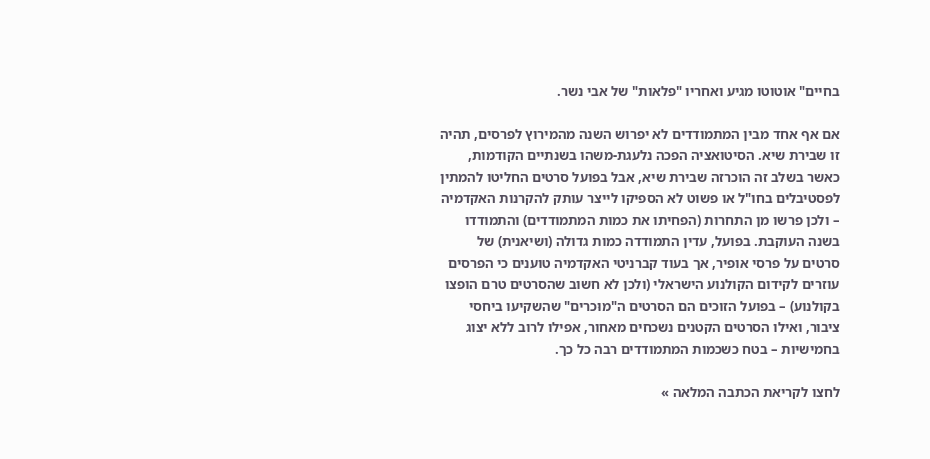בחיים" אוטוטו מגיע ואחריו "פלאות" של אבי נשר.

אם אף אחד מבין המתמודדים לא יפרוש השנה מהמירוץ לפרסים, תהיה זו שבירת שיא. הסיטואציה הפכה נלעגת-משהו בשנתיים הקודמות, כאשר בשלב זה הוכרזה שבירת שיא, אבל בפועל סרטים החליטו להמתין לפסטיבלים בחו"ל או פשוט לא הספיקו לייצר עותק להקרנות האקדמיה – ולכן פרשו מן התחרות (הפחיתו את כמות המתמודדים) והתמודדו בשנה העוקבת. בפועל, עדין התמודדה כמות גדולה (ושיאנית) של סרטים על פרסי אופיר, אך בעוד קברניטי האקדמיה טוענים כי הפרסים עוזרים לקידום הקולנוע הישראלי (ולכן לא חשוב שהסרטים טרם הופצו בקולנוע) – בפועל הזוכים הם הסרטים ה"מוּכרים" שהשקיעו ביחסי ציבור, ואילו הסרטים הקטנים נשכחים מאחור, אפילו לרוב ללא יצוג בחמישיות – בטח כשכמות המתמודדים רבה כל כך.

לחצו לקריאת הכתבה המלאה »